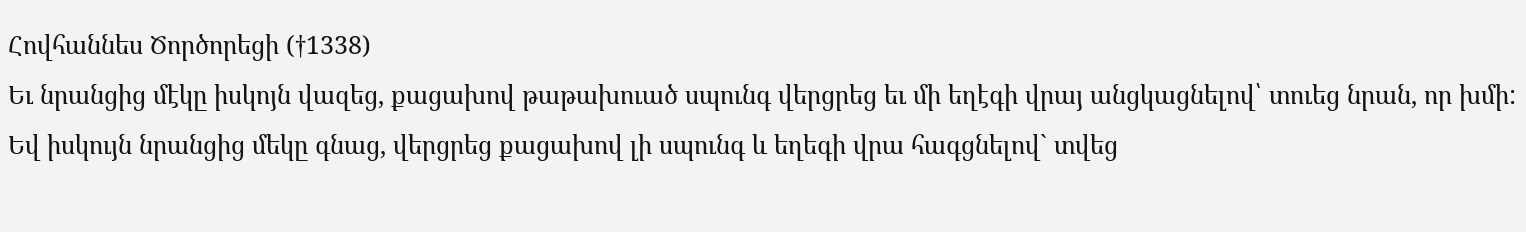Հովհաննես Ծործորեցի (†1338)
Եւ նրանցից մէկը իսկոյն վազեց, քացախով թաթախուած սպունգ վերցրեց եւ մի եղէգի վրայ անցկացնելով՝ տուեց նրան, որ խմի:
Եվ իսկույն նրանցից մեկը գնաց, վերցրեց քացախով լի սպունգ և եղեգի վրա հագցնելով` տվեց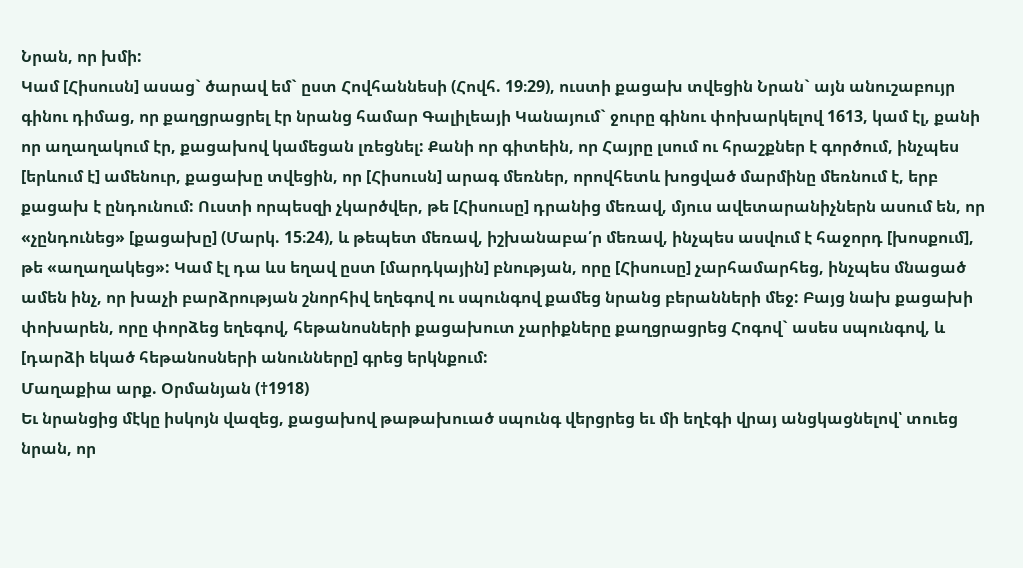Նրան, որ խմի:
Կամ [Հիսուսն] ասաց` ծարավ եմ` ըստ Հովհաննեսի (Հովհ. 19։29), ուստի քացախ տվեցին Նրան` այն անուշաբույր գինու դիմաց, որ քաղցրացրել էր նրանց համար Գալիլեայի Կանայում` ջուրը գինու փոխարկելով 1613, կամ էլ, քանի որ աղաղակում էր, քացախով կամեցան լռեցնել: Քանի որ գիտեին, որ Հայրը լսում ու հրաշքներ է գործում, ինչպես [երևում է] ամենուր, քացախը տվեցին, որ [Հիսուսն] արագ մեռներ, որովհետև խոցված մարմինը մեռնում է, երբ քացախ է ընդունում: Ուստի որպեսզի չկարծվեր, թե [Հիսուսը] դրանից մեռավ, մյուս ավետարանիչներն ասում են, որ «չընդունեց» [քացախը] (Մարկ. 15։24), և թեպետ մեռավ, իշխանաբա՛ր մեռավ, ինչպես ասվում է հաջորդ [խոսքում], թե «աղաղակեց»: Կամ էլ դա ևս եղավ ըստ [մարդկային] բնության, որը [Հիսուսը] չարհամարհեց, ինչպես մնացած ամեն ինչ, որ խաչի բարձրության շնորհիվ եղեգով ու սպունգով քամեց նրանց բերանների մեջ: Բայց նախ քացախի փոխարեն, որը փորձեց եղեգով, հեթանոսների քացախուտ չարիքները քաղցրացրեց Հոգով` ասես սպունգով, և [դարձի եկած հեթանոսների անունները] գրեց երկնքում:
Մաղաքիա արք. Օրմանյան (†1918)
Եւ նրանցից մէկը իսկոյն վազեց, քացախով թաթախուած սպունգ վերցրեց եւ մի եղէգի վրայ անցկացնելով՝ տուեց նրան, որ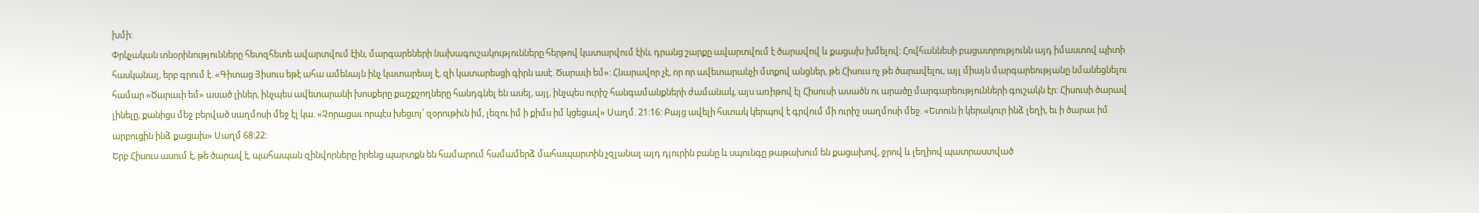խմի:
Փրկչական տնօրինությունները հետզհետե ավարտվում էին, մարգարեների նախագուշակությունները հերթով կատարվում էին, դրանց շարքը ավարտվում է ծարավով և քացախ խմելով: Հովհաննեսի բացատրությունն այդ իմաստով պիտի հասկանալ, երբ գրում է. «Գիտաց Յիսուս եթէ ահա ամենայն ինչ կատարեալ է, զի կատարեսցի գիրն ասէ. Ծարաւի եմ»: Հնարավոր չէ, որ որ ավետարանչի մտքով անցներ, թե Հիսուս ոչ թե ծարավելու, այլ միայն մարգարեությանը նմանեցնելու համար «Ծարաւի եմ» ասած լիներ, ինչպես ավետարանի խոսքերը քաշքշողները հանդգնել են ասել, այլ, ինչպես ուրիշ հանգամանքների ժամանակ, այս առիթով էլ Հիսուսի ասածն ու արածը մարգարեությունների գուշակն էր: Հիսուսի ծարավ լինելը, քանիցս մեջ բերված սաղմոսի մեջ էլ կա. «Չորացաւ որպէս խեցւոյ՝ զօրութիւն իմ, լեզու իմ ի քիմս իմ կցեցավ» Սաղմ. 21:16: Բայց ավելի հստակ կերպով է գրվում մի ուրիշ սաղմոսի մեջ. «Ետուն ի կերակուր ինձ լեղի, եւ ի ծարաւ իմ արբուցին ինձ քացախ» Սաղմ 68:22:
Երբ Հիսուս ասում է, թե ծարավ է, պահապան զինվորները իրենց պարտքն են համարում համամերձ մահապարտին չզլանալ այդ դյուրին բանը և սպունգը թաթախում են քացախով, ջրով և լեղիով պատրաստված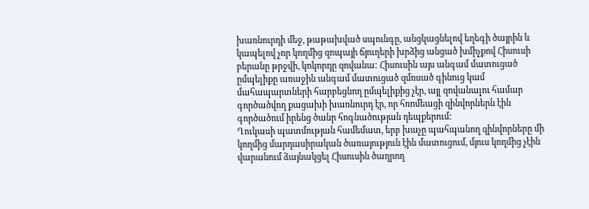խառնուրդի մեջ, թաթախված սպունգը, անցկացնելով եղեգի ծայրին և կապելով չոր կողմից զոպայի ճյուղերի խրձից անցած խմիչքով Հիսուսի բերանը թրջվի, կոկորդը զովանա: Հիսուսին այս անգամ մատուցած ըմպելիքը առաջին անգամ մատուցած զմռսած գինուց կամ մահապարտների հարբեցնող ըմպելիքից չէր, այլ զովանալու համար գործածվող քացախի խառնուրդ էր, որ հռոմեացի զինվորներն էին գործածում իրենց ծանր հոգնածության դեպքերում:
Ղուկասի պատմության համեմատ, երբ խաչը պահպանող զինվորները մի կողմից մարդասիրական ծառայություն էին մատուցում, մյուս կողմից չէին վարանում ձայնակցել Հիսուսին ծաղրող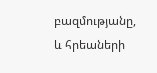բազմությանը, և հրեաների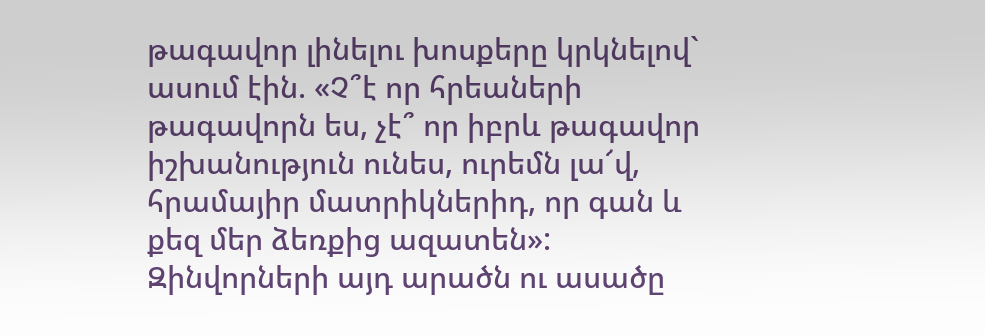թագավոր լինելու խոսքերը կրկնելով` ասում էին. «Չ՞է որ հրեաների թագավորն ես, չէ՞ որ իբրև թագավոր իշխանություն ունես, ուրեմն լա՜վ, հրամայիր մատրիկներիդ, որ գան և քեզ մեր ձեռքից ազատեն»: Զինվորների այդ արածն ու ասածը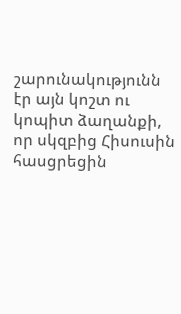շարունակությունն էր այն կոշտ ու կոպիտ ձաղանքի, որ սկզբից Հիսուսին հասցրեցին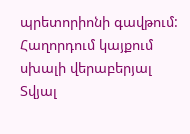պրետորիոնի գավթում:
Հաղորդում կայքում սխալի վերաբերյալ
Տվյալ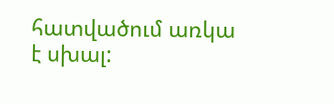հատվածում առկա է սխալ: